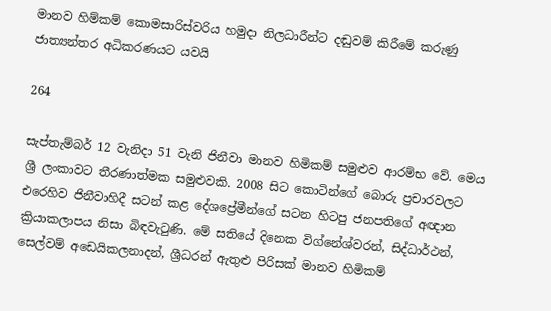මානව හිම්කම් කොමසාරිස්වරිය හමුදා නිලධාරීන්ට දඬුවම් කිරීමේ කරුණු ජාත්‍යන්තර අධිකරණයට යවයි

264

සැප්තැම්බර් 12 වැනිදා 51 වැනි ජිනීවා මානව හිමිකම් සමුළුව ආරම්භ වේ. මෙය ශ්‍රී ලංකාවට තීරණාත්මක සමුළුවකි. 2008 සිට කොටින්ගේ බොරු ප්‍රචාරවලට එරෙහිව ජිනීවාහිදී සටන් කළ දේශප්‍රේමීන්ගේ සටන හිටපු ජනපතිගේ අඥාන ක්‍රියාකලාපය නිසා බිඳවැටුණි. මේ සතියේ දිනෙක විග්නේශ්වරන්, සිද්ධාර්ථන්, සෙල්වම් අඩෙයිකලනාදන්, ශ්‍රීධරන් ඇතුළු පිරිසක් මානව හිමිකම්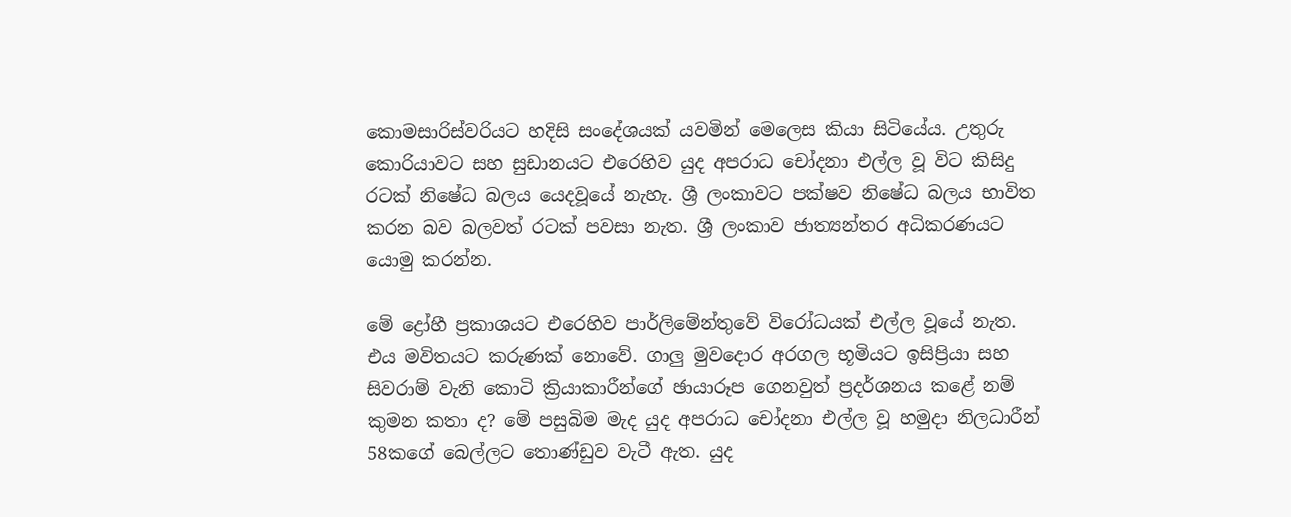කොමසාරිස්වරියට හදිසි සංදේශයක් යවමින් මෙලෙස කියා සිටියේය. උතුරු කොරියාවට සහ සුඩානයට එරෙහිව යුද අපරාධ චෝදනා එල්ල වූ විට කිසිදු රටක් නිෂේධ බලය යෙදවූයේ නැහැ. ශ්‍රී ලංකාවට පක්ෂව නිෂේධ බලය භාවිත කරන බව බලවත් රටක් පවසා නැත. ශ්‍රී ලංකාව ජාත්‍යන්තර අධිකරණයට යොමු කරන්න.

මේ ද්‍රෝහී ප්‍රකාශයට එරෙහිව පාර්ලිමේන්තුවේ විරෝධයක් එල්ල වූයේ නැත. එය මවිතයට කරුණක් නොවේ. ගාලු මුවදොර අරගල භූමියට ඉසිප්‍රියා සහ සිවරාම් වැනි කොටි ක්‍රියාකාරීන්ගේ ඡායාරූප ගෙනවුත් ප්‍රදර්ශනය කළේ නම් කුමන කතා ද? මේ පසුබිම මැද යුද අපරාධ චෝදනා එල්ල වූ හමුදා නිලධාරීන් 58කගේ බෙල්ලට තොණ්ඩුව වැටී ඇත. යුද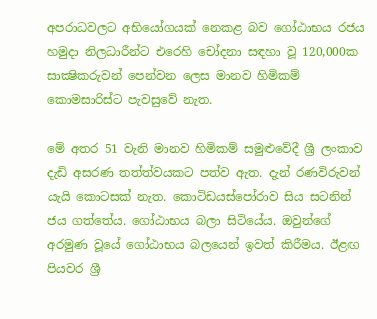අපරාධවලට අභියෝගයක් නෙකළ බව ගෝඨාභය රජය හමුදා නිලධාරීන්ට එරෙහි චෝදනා සඳහා වූ 120,000ක සාක්‍ෂිකරුවන් පෙන්වන ලෙස මානව හිමිකම් කොමසාරිස්ට පැවසුවේ නැත.

මේ අතර 51 වැනි මානව හිමිකම් සමුළුවේදී ශ්‍රී ලංකාව දැඩි අසරණ තත්ත්වයකට පත්ව ඇත. දැන් රණවිරුවන් යැයි කොටසක් නැත. කොටිඩයස්පෝරාව සිය සටනින් ජය ගත්තේය. ගෝඨාභය බලා සිටියේය. ඔවුන්ගේ අරමුණ වූයේ ගෝඨාභය බලයෙන් ඉවත් කිරීමය. ඊළඟ පියවර ශ්‍රී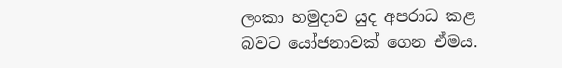ලංකා හමුදාව යුද අපරාධ කළ බවට යෝජනාවක් ගෙන ඒමය.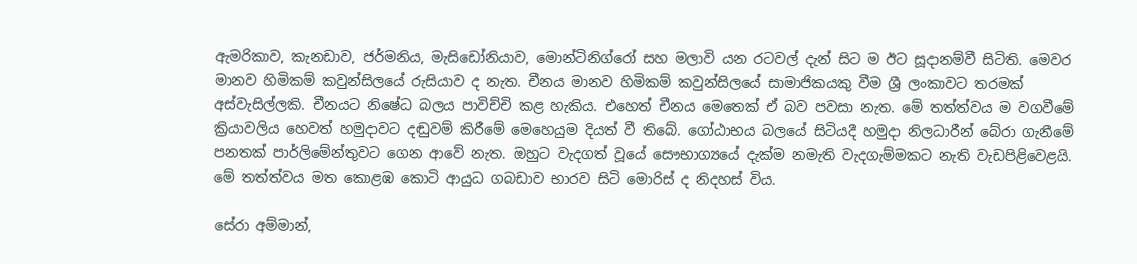ඇමරිකාව, කැනඩාව, ජර්මනිය, මැසිඩෝනියාව, මොන්ටිනිග්රෝ සහ මලාවි යන රටවල් දැන් සිට ම ඊට සූදානම්වී සිටිති. මෙවර මානව හිමිකම් කවුන්සිලයේ රුසියාව ද නැත. චීනය මානව හිමිකම් කවුන්සිලයේ සාමාජිකයකු වීම ශ්‍රී ලංකාවට තරමක් අස්වැසිල්ලකි. චීනයට නිෂේධ බලය පාවිච්චි කළ හැකිය. එහෙත් චීනය මෙතෙක් ඒ බව පවසා නැත. මේ තත්ත්වය ම වගවීමේ ක්‍රියාවලිය හෙවත් හමුදාවට දඬුවම් කිරීමේ මෙහෙයුම දියත් වී තිබේ. ගෝඨාභය බලයේ සිටියදී හමුදා නිලධාරීන් බේරා ගැනීමේ පනතක් පාර්ලිමේන්තුවට ගෙන ආවේ නැත. ඔහුට වැදගත් වූයේ සෞභාග්‍යයේ දැක්ම නමැති වැදගැම්මකට නැති වැඩපිළිවෙළයි. මේ තත්ත්වය මත කොළඹ කොටි ආයුධ ගබඩාව භාරව සිටි මොරිස් ද නිදහස් විය.

සේරා අම්මාන්,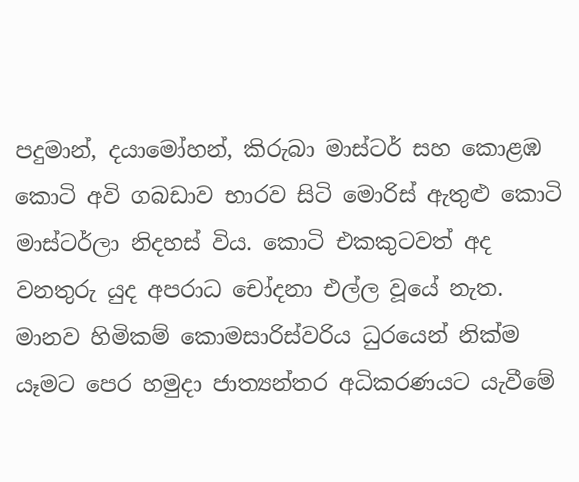පදුමාන්, දයාමෝහන්, කිරුබා මාස්ටර් සහ කොළඹ කොටි අවි ගබඩාව භාරව සිටි මොරිස් ඇතුළු කොටි මාස්ටර්ලා නිදහස් විය. කොටි එකකුටවත් අද වනතුරු යුද අපරාධ චෝදනා එල්ල වූයේ නැත. මානව හිමිකම් කොමසාරිස්වරිය ධුරයෙන් නික්ම යෑමට පෙර හමුදා ජාත්‍යන්තර අධිකරණයට යැවීමේ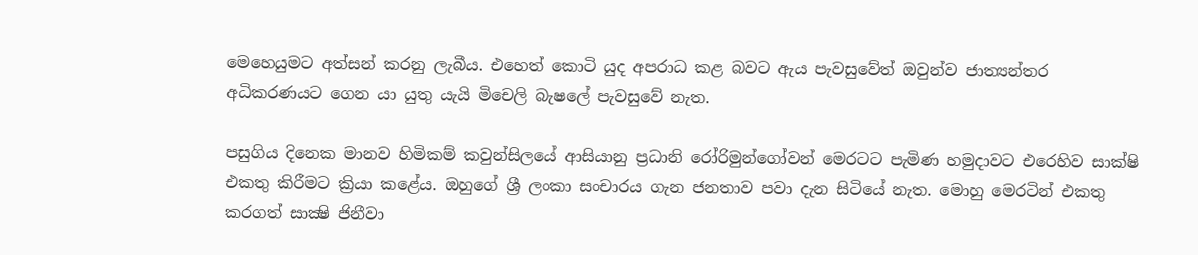මෙහෙයුමට අත්සන් කරනු ලැබීය. එහෙත් කොටි යුද අපරාධ කළ බවට ඇය පැවසුවේත් ඔවුන්ව ජාත්‍යන්තර අධිකරණයට ගෙන යා යුතු යැයි මිචෙලි බැෂලේ පැවසුවේ නැත.

පසුගිය දිනෙක මානව හිමිකම් කවුන්සිලයේ ආසියානු ප්‍රධානි රෝරිමුන්ගෝවන් මෙරටට පැමිණ හමුදාවට එරෙහිව සාක්ෂි එකතු කිරීමට ක්‍රියා කළේය. ඔහුගේ ශ්‍රී ලංකා සංචාරය ගැන ජනතාව පවා දැන සිටියේ නැත. මොහු මෙරටින් එකතු කරගත් සාක්‍ෂි ජිනීවා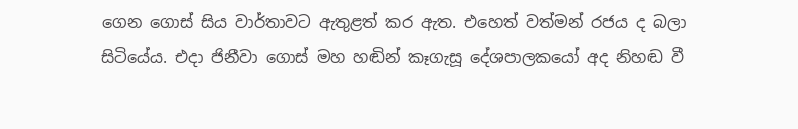ගෙන ගොස් සිය වාර්තාවට ඇතුළත් කර ඇත. එහෙත් වත්මන් රජය ද බලා සිටියේය. එදා ජිනීවා ගොස් මහ හඬින් කෑගැසූ දේශපාලකයෝ අද නිහඬ වී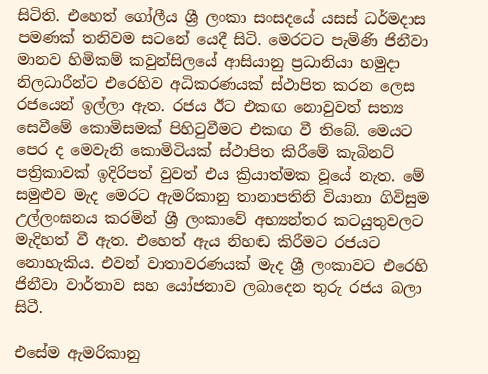සිටිති. එහෙත් ගෝලීය ශ්‍රී ලංකා සංසදයේ යසස් ධර්මදාස පමණක් තනිවම සටනේ යෙදී සිටි. මෙරටට පැමිණි ජිනීවා මානව හිමිකම් කවුන්සිලයේ ආසියානු ප්‍රධානියා හමුදා නිලධාරීන්ට එරෙහිව අධිකරණයක් ස්ථාපිත කරන ලෙස රජයෙන් ඉල්ලා ඇත. රජය ඊට එකඟ නොවුවත් සත්‍ය සෙවීමේ කොමිසමක් පිහිටුවීමට එකඟ වී තිබේ. මෙයට පෙර ද මෙවැනි කොමිටියක් ස්ථාපිත කිරීමේ කැබිනට් පත්‍රිකාවක් ඉදිරිපත් වුවත් එය ක්‍රියාත්මක වූයේ නැත. මේ සමුළුව මැද මෙරට ඇමරිකානු තානාපතිනි වියානා ගිවිසුම උල්ලංඝනය කරමින් ශ්‍රී ලංකාවේ අභ්‍යන්තර කටයුතුවලට මැදිහත් වී ඇත. එහෙත් ඇය නිහඬ කිරීමට රජයට නොහැකිය. එවන් වාතාවරණයක් මැද ශ්‍රී ලංකාවට එරෙහි ජිනීවා වාර්තාව සහ යෝජනාව ලබාදෙන තුරු රජය බලා සිටී.

එසේම ඇමරිකානු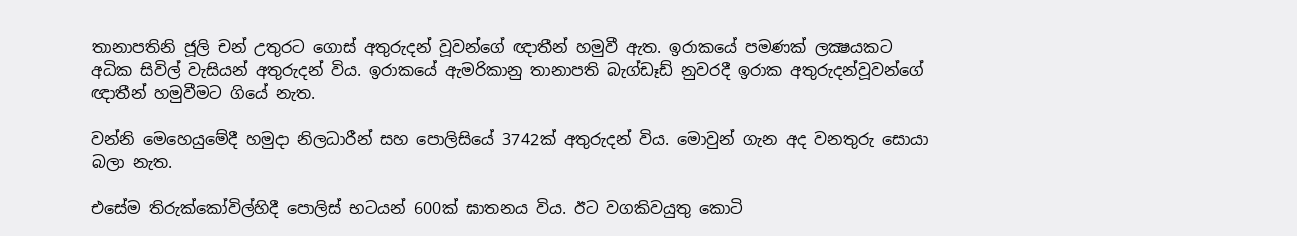තානාපතිනි ජූලි චන් උතුරට ගොස් අතුරුදන් වූවන්ගේ ඥාතීන් හමුවී ඇත. ඉරාකයේ පමණක් ලක්‍ෂයකට අධික සිවිල් වැසියන් අතුරුදන් විය. ඉරාකයේ ඇමරිකානු තානාපති බැග්ඩෑඩ් නුවරදී ඉරාක අතුරුදන්වූවන්ගේ ඥාතීන් හමුවීමට ගියේ නැත.

වන්නි මෙහෙයුමේදී හමුදා නිලධාරීන් සහ පොලිසියේ 3742ක් අතුරුදන් විය. මොවුන් ගැන අද වනතුරු සොයා බලා නැත.

එසේම තිරුක්කෝවිල්හිදී පොලිස් භටයන් 600ක් ඝාතනය විය. ඊට වගකිවයුතු කොටි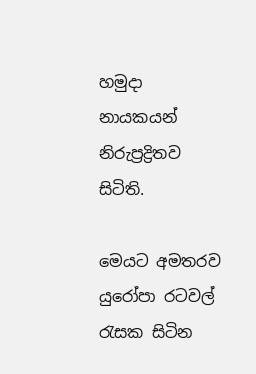හමුදා නායකයන් නිරුප්‍රද්‍රිතව සිටිති.

මෙයට අමතරව යුරෝපා රටවල් රැසක සිටින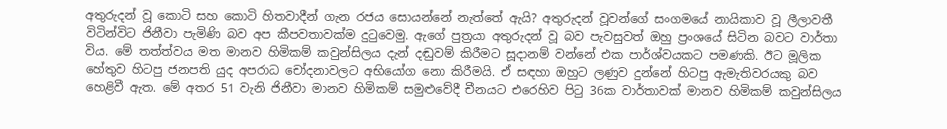අතුරුදන් වූ කොටි සහ කොටි හිතවාදීන් ගැන රජය සොයන්නේ නැත්තේ ඇයි? අතුරුදන් වූවන්ගේ සංගමයේ නායිකාව වූ ලීලාවතී විටින්විට ජිනීවා පැමිණි බව අප කීපවතාවක්ම දුටුවෙමු. ඇගේ පුත්‍රයා අතුරුදන් වූ බව පැවසුවත් ඔහු ප්‍රංශයේ සිටින බවට වාර්තා විය. මේ තත්ත්වය මත මානව හිමිකම් කවුන්සිලය දැන් දඬුවම් කිරීමට සූදානම් වන්නේ එක පාර්ශ්වයකට පමණකි. ඊට මූලික හේතුව හිටපු ජනපති යුද අපරාධ චෝදනාවලට අභියෝග නො කිරීමයි. ඒ සඳහා ඔහුට ලණුව දුන්නේ හිටපු ඇමැතිවරයකු බව හෙළිවී ඇත. මේ අතර 51 වැනි ජිනීවා මානව හිමිකම් සමුළුවේදී චීනයට එරෙහිව පිටු 36ක වාර්තාවක් මානව හිමිකම් කවුන්සිලය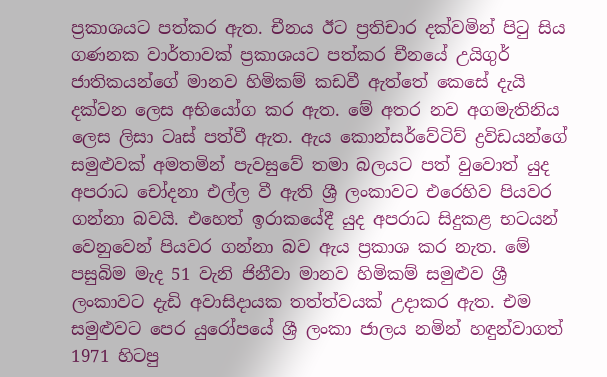ප්‍රකාශයට පත්කර ඇත. චීනය ඊට ප්‍රතිචාර දක්වමින් පිටු සිය ගණනක වාර්තාවක් ප්‍රකාශයට පත්කර චීනයේ උයිගුර් ජාතිකයන්ගේ මානව හිමිකම් කඩවී ඇත්තේ කෙසේ දැයි දක්වන ලෙස අභියෝග කර ඇත. මේ අතර නව අගමැතිනිය ලෙස ලිසා ටෘස් පත්වී ඇත. ඇය කොන්සර්වේටිව් ද්‍රවිඩයන්ගේ සමුළුවක් අමතමින් පැවසුවේ තමා බලයට පත් වුවොත් යුද අපරාධ චෝදනා එල්ල වී ඇති ශ්‍රී ලංකාවට එරෙහිව පියවර ගන්නා බවයි. එහෙත් ඉරාකයේදී යුද අපරාධ සිදුකළ භටයන් වෙනුවෙන් පියවර ගන්නා බව ඇය ප්‍රකාශ කර නැත. මේ පසුබිම මැද 51 වැනි ජිනීවා මානව හිමිකම් සමුළුව ශ්‍රී ලංකාවට දැඩි අවාසිදායක තත්ත්වයක් උදාකර ඇත. එම සමුළුවට පෙර යුරෝපයේ ශ්‍රී ලංකා ජාලය නමින් හඳුන්වාගත් 1971 හිටපු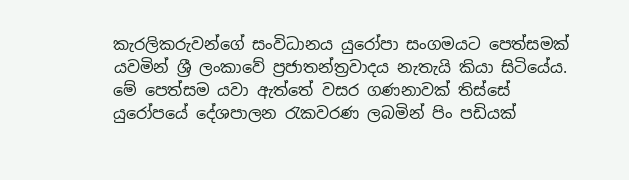කැරලිකරුවන්ගේ සංවිධානය යුරෝපා සංගමයට පෙත්සමක් යවමින් ශ්‍රී ලංකාවේ ප්‍රජාතන්ත්‍රවාදය නැතැයි කියා සිටියේය. මේ පෙත්සම යවා ඇත්තේ වසර ගණනාවක් තිස්සේ යුරෝපයේ දේශපාලන රැකවරණ ලබමින් පිං පඩියක්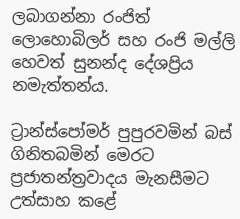ලබාගන්නා රංජිත් ලොහොබිලර් සහ රංජි මල්ලි හෙවත් සුනන්ද දේශප්‍රිය නමැත්තන්ය.

ට්‍රාන්ස්පෝමර් පුපුරවමින් බස් ගිනිතබමින් මෙරට ප්‍රජාතන්ත්‍රවාදය මැනසීමට උත්සාහ කළේ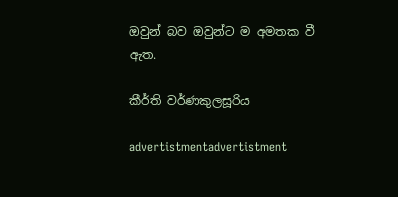ඔවුන් බව ඔවුන්ට ම අමතක වී ඇත.

කීර්ති වර්ණකුලසූරිය

advertistmentadvertistment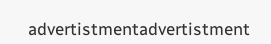advertistmentadvertistment